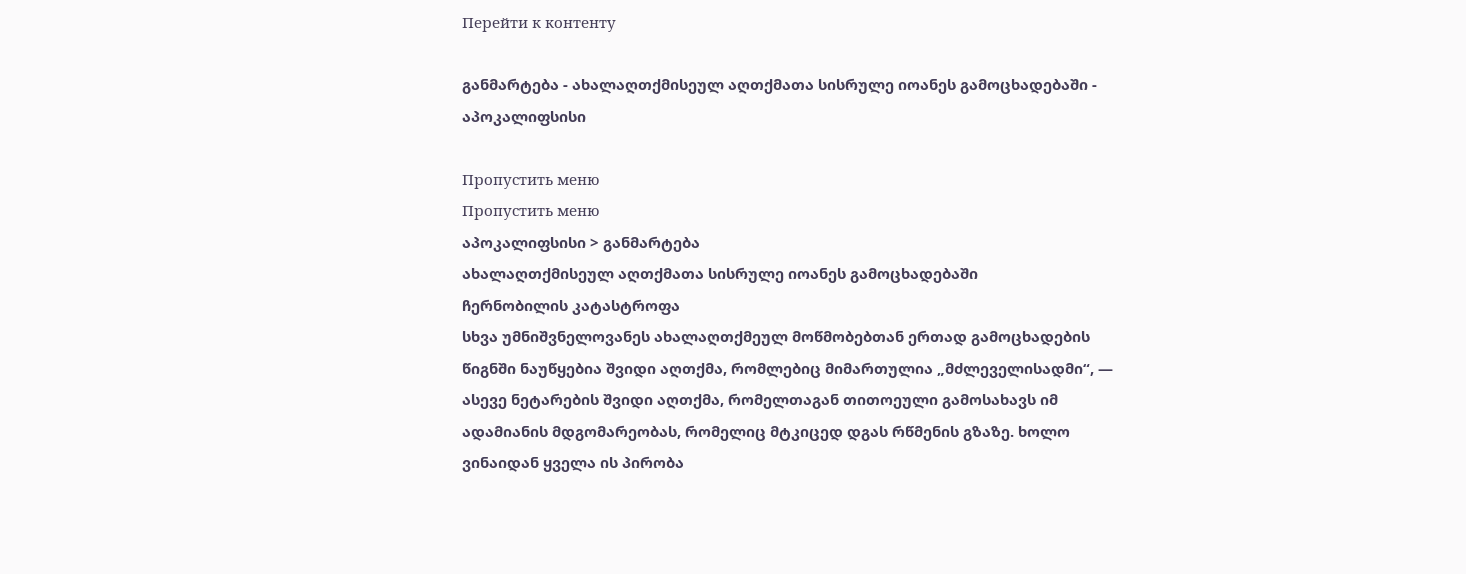Перейти к контенту

განმარტება - ახალაღთქმისეულ აღთქმათა სისრულე იოანეს გამოცხადებაში - აპოკალიფსისი

Пропустить меню
Пропустить меню
აპოკალიფსისი > განმარტება
ახალაღთქმისეულ აღთქმათა სისრულე იოანეს გამოცხადებაში
ჩერნობილის კატასტროფა
სხვა უმნიშვნელოვანეს ახალაღთქმეულ მოწმობებთან ერთად გამოცხადების წიგნში ნაუწყებია შვიდი აღთქმა, რომლებიც მიმართულია „მძლეველისადმი“, — ასევე ნეტარების შვიდი აღთქმა, რომელთაგან თითოეული გამოსახავს იმ ადამიანის მდგომარეობას, რომელიც მტკიცედ დგას რწმენის გზაზე. ხოლო ვინაიდან ყველა ის პირობა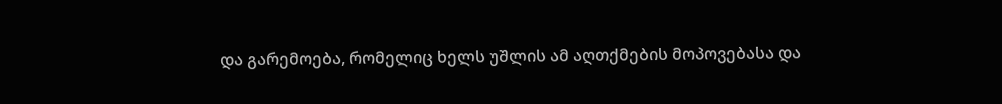და გარემოება, რომელიც ხელს უშლის ამ აღთქმების მოპოვებასა და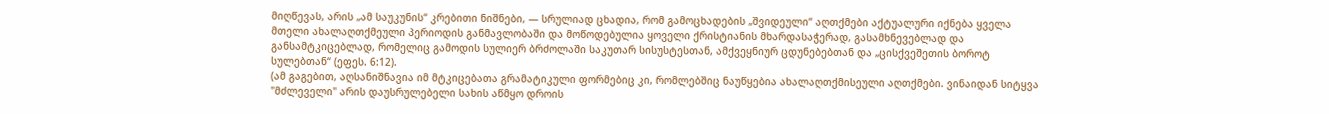მიღწევას, არის „ამ საუკუნის“ კრებითი ნიშნები, — სრულიად ცხადია, რომ გამოცხადების „შვიდეული“ აღთქმები აქტუალური იქნება ყველა მთელი ახალაღთქმეული პერიოდის განმავლობაში და მოწოდებულია ყოველი ქრისტიანის მხარდასაჭერად, გასამხნევებლად და განსამტკიცებლად, რომელიც გამოდის სულიერ ბრძოლაში საკუთარ სისუსტესთან, ამქვეყნიურ ცდუნებებთან და „ცისქვეშეთის ბოროტ სულებთან“ (ეფეს. 6:12).
(ამ გაგებით, აღსანიშნავია იმ მტკიცებათა გრამატიკული ფორმებიც კი, რომლებშიც ნაუწყებია ახალაღთქმისეული აღთქმები. ვინაიდან სიტყვა "მძლეველი" არის დაუსრულებელი სახის აწმყო დროის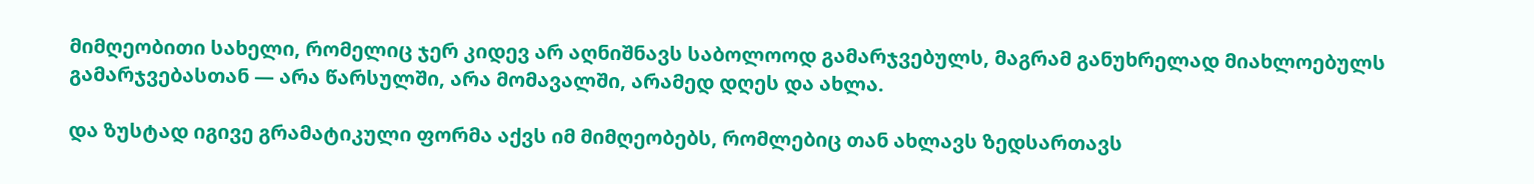მიმღეობითი სახელი, რომელიც ჯერ კიდევ არ აღნიშნავს საბოლოოდ გამარჯვებულს, მაგრამ განუხრელად მიახლოებულს გამარჯვებასთან — არა წარსულში, არა მომავალში, არამედ დღეს და ახლა.

და ზუსტად იგივე გრამატიკული ფორმა აქვს იმ მიმღეობებს, რომლებიც თან ახლავს ზედსართავს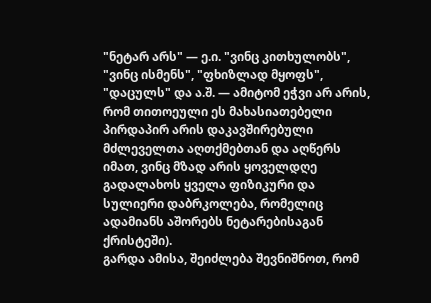"ნეტარ არს" — ე.ი. "ვინც კითხულობს", "ვინც ისმენს", "ფხიზლად მყოფს", "დაცულს" და ა.შ. — ამიტომ ეჭვი არ არის, რომ თითოეული ეს მახასიათებელი პირდაპირ არის დაკავშირებული მძლეველთა აღთქმებთან და აღწერს იმათ, ვინც მზად არის ყოველდღე გადალახოს ყველა ფიზიკური და სულიერი დაბრკოლება, რომელიც ადამიანს აშორებს ნეტარებისაგან ქრისტეში).
გარდა ამისა, შეიძლება შევნიშნოთ, რომ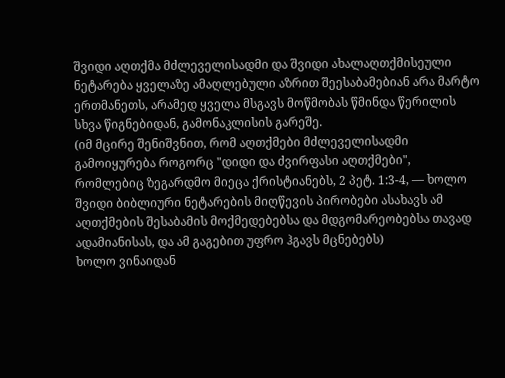შვიდი აღთქმა მძლეველისადმი და შვიდი ახალაღთქმისეული ნეტარება ყველაზე ამაღლებული აზრით შეესაბამებიან არა მარტო ერთმანეთს, არამედ ყველა მსგავს მოწმობას წმინდა წერილის სხვა წიგნებიდან, გამონაკლისის გარეშე.
(იმ მცირე შენიშვნით, რომ აღთქმები მძლეველისადმი გამოიყურება როგორც "დიდი და ძვირფასი აღთქმები", რომლებიც ზეგარდმო მიეცა ქრისტიანებს, 2 პეტ. 1:3-4, — ხოლო შვიდი ბიბლიური ნეტარების მიღწევის პირობები ასახავს ამ აღთქმების შესაბამის მოქმედებებსა და მდგომარეობებსა თავად ადამიანისას, და ამ გაგებით უფრო ჰგავს მცნებებს)
ხოლო ვინაიდან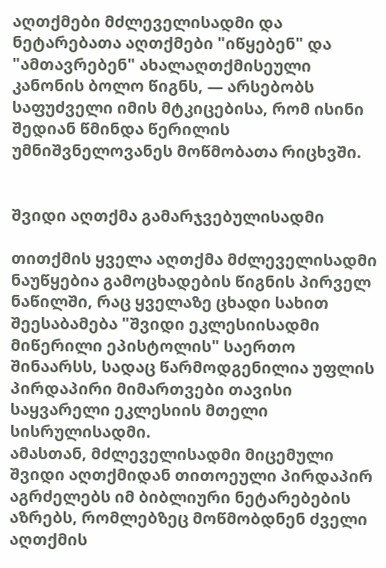აღთქმები მძლეველისადმი და ნეტარებათა აღთქმები "იწყებენ" და "ამთავრებენ" ახალაღთქმისეული კანონის ბოლო წიგნს, — არსებობს საფუძველი იმის მტკიცებისა, რომ ისინი შედიან წმინდა წერილის უმნიშვნელოვანეს მოწმობათა რიცხვში.


შვიდი აღთქმა გამარჯვებულისადმი

თითქმის ყველა აღთქმა მძლეველისადმი ნაუწყებია გამოცხადების წიგნის პირველ ნაწილში, რაც ყველაზე ცხადი სახით შეესაბამება "შვიდი ეკლესიისადმი მიწერილი ეპისტოლის" საერთო შინაარსს, სადაც წარმოდგენილია უფლის პირდაპირი მიმართვები თავისი საყვარელი ეკლესიის მთელი სისრულისადმი.
ამასთან, მძლეველისადმი მიცემული შვიდი აღთქმიდან თითოეული პირდაპირ აგრძელებს იმ ბიბლიური ნეტარებების აზრებს, რომლებზეც მოწმობდნენ ძველი აღთქმის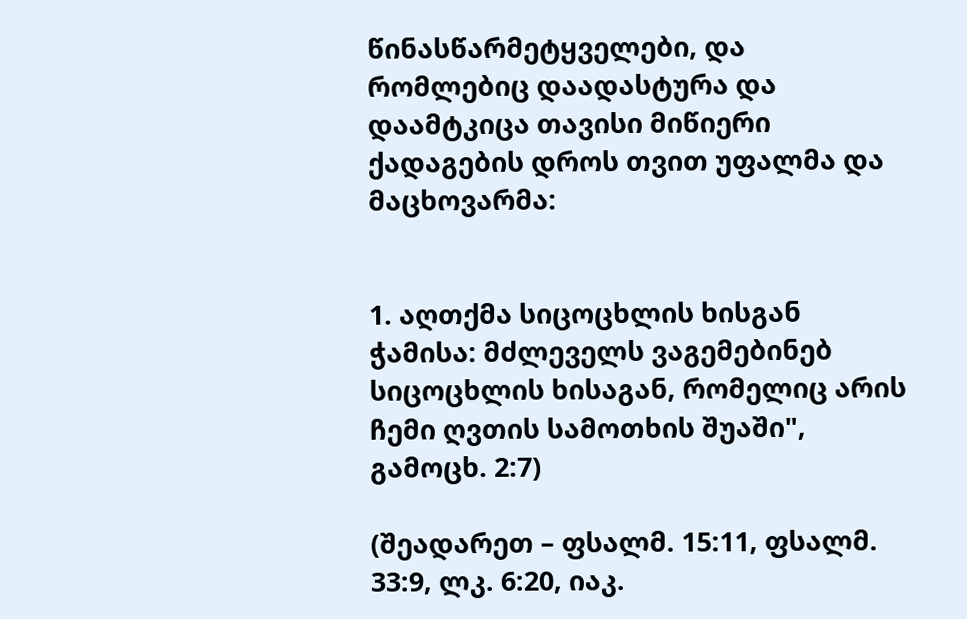წინასწარმეტყველები, და რომლებიც დაადასტურა და დაამტკიცა თავისი მიწიერი ქადაგების დროს თვით უფალმა და მაცხოვარმა:


1. აღთქმა სიცოცხლის ხისგან ჭამისა: მძლეველს ვაგემებინებ სიცოცხლის ხისაგან, რომელიც არის ჩემი ღვთის სამოთხის შუაში", გამოცხ. 2:7)

(შეადარეთ – ფსალმ. 15:11, ფსალმ. 33:9, ლკ. 6:20, იაკ.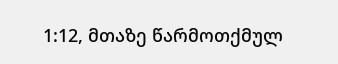1:12, მთაზე წარმოთქმულ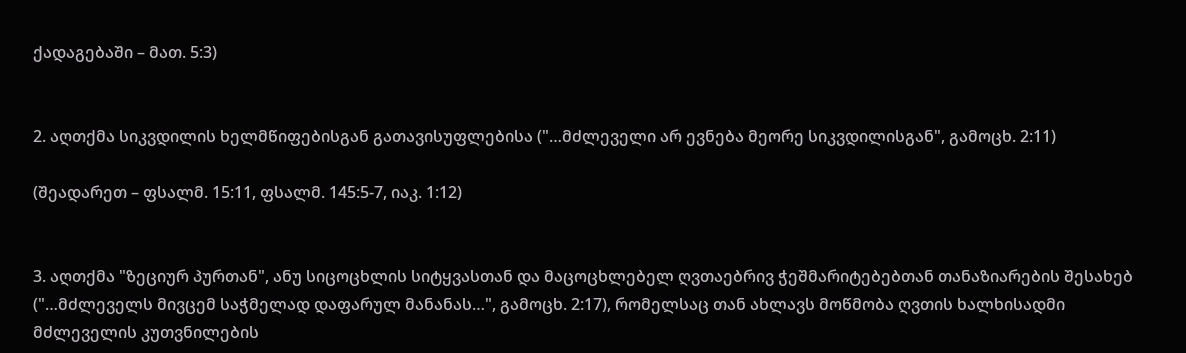ქადაგებაში – მათ. 5:3)


2. აღთქმა სიკვდილის ხელმწიფებისგან გათავისუფლებისა ("…მძლეველი არ ევნება მეორე სიკვდილისგან", გამოცხ. 2:11)

(შეადარეთ – ფსალმ. 15:11, ფსალმ. 145:5-7, იაკ. 1:12)


3. აღთქმა "ზეციურ პურთან", ანუ სიცოცხლის სიტყვასთან და მაცოცხლებელ ღვთაებრივ ჭეშმარიტებებთან თანაზიარების შესახებ ("…მძლეველს მივცემ საჭმელად დაფარულ მანანას…", გამოცხ. 2:17), რომელსაც თან ახლავს მოწმობა ღვთის ხალხისადმი მძლეველის კუთვნილების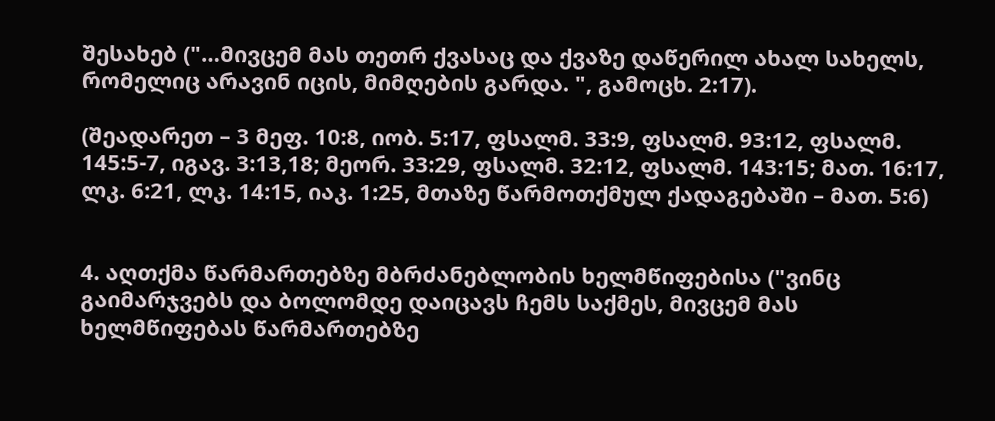შესახებ ("…მივცემ მას თეთრ ქვასაც და ქვაზე დაწერილ ახალ სახელს, რომელიც არავინ იცის, მიმღების გარდა. ", გამოცხ. 2:17).

(შეადარეთ – 3 მეფ. 10:8, იობ. 5:17, ფსალმ. 33:9, ფსალმ. 93:12, ფსალმ. 145:5-7, იგავ. 3:13,18; მეორ. 33:29, ფსალმ. 32:12, ფსალმ. 143:15; მათ. 16:17, ლკ. 6:21, ლკ. 14:15, იაკ. 1:25, მთაზე წარმოთქმულ ქადაგებაში – მათ. 5:6)


4. აღთქმა წარმართებზე მბრძანებლობის ხელმწიფებისა ("ვინც გაიმარჯვებს და ბოლომდე დაიცავს ჩემს საქმეს, მივცემ მას ხელმწიფებას წარმართებზე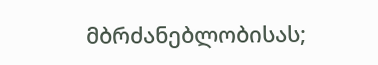მბრძანებლობისას;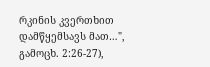რკინის კვერთხით დამწყემსავს მათ…", გამოცხ. 2:26-27),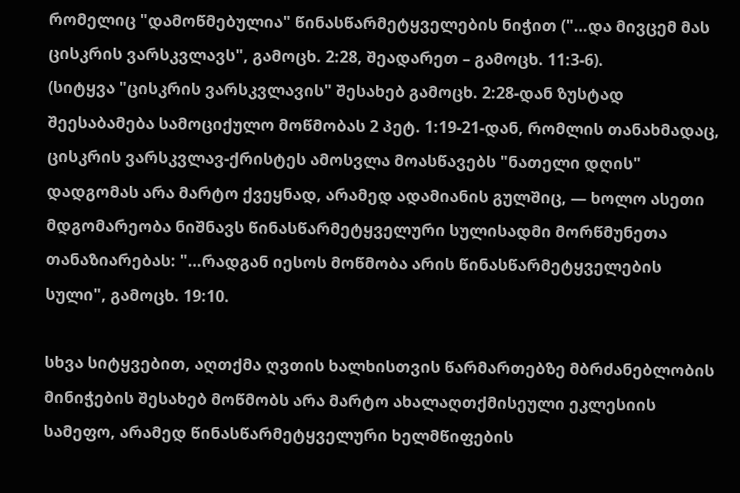რომელიც "დამოწმებულია" წინასწარმეტყველების ნიჭით ("…და მივცემ მას ცისკრის ვარსკვლავს", გამოცხ. 2:28, შეადარეთ – გამოცხ. 11:3-6).
(სიტყვა "ცისკრის ვარსკვლავის" შესახებ გამოცხ. 2:28-დან ზუსტად შეესაბამება სამოციქულო მოწმობას 2 პეტ. 1:19-21-დან, რომლის თანახმადაც, ცისკრის ვარსკვლავ-ქრისტეს ამოსვლა მოასწავებს "ნათელი დღის" დადგომას არა მარტო ქვეყნად, არამედ ადამიანის გულშიც, — ხოლო ასეთი მდგომარეობა ნიშნავს წინასწარმეტყველური სულისადმი მორწმუნეთა თანაზიარებას: "…რადგან იესოს მოწმობა არის წინასწარმეტყველების სული", გამოცხ. 19:10.

სხვა სიტყვებით, აღთქმა ღვთის ხალხისთვის წარმართებზე მბრძანებლობის მინიჭების შესახებ მოწმობს არა მარტო ახალაღთქმისეული ეკლესიის სამეფო, არამედ წინასწარმეტყველური ხელმწიფების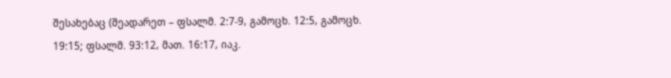შესახებაც (შეადარეთ – ფსალმ. 2:7-9, გამოცხ. 12:5, გამოცხ. 19:15; ფსალმ. 93:12, მათ. 16:17, იაკ.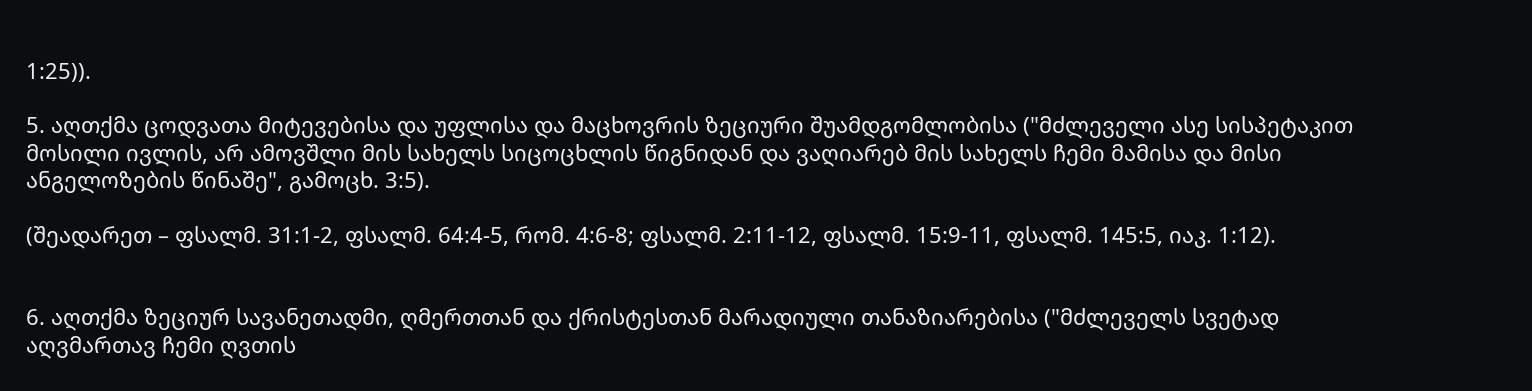1:25)).

5. აღთქმა ცოდვათა მიტევებისა და უფლისა და მაცხოვრის ზეციური შუამდგომლობისა ("მძლეველი ასე სისპეტაკით მოსილი ივლის, არ ამოვშლი მის სახელს სიცოცხლის წიგნიდან და ვაღიარებ მის სახელს ჩემი მამისა და მისი ანგელოზების წინაშე", გამოცხ. 3:5).

(შეადარეთ – ფსალმ. 31:1-2, ფსალმ. 64:4-5, რომ. 4:6-8; ფსალმ. 2:11-12, ფსალმ. 15:9-11, ფსალმ. 145:5, იაკ. 1:12).


6. აღთქმა ზეციურ სავანეთადმი, ღმერთთან და ქრისტესთან მარადიული თანაზიარებისა ("მძლეველს სვეტად აღვმართავ ჩემი ღვთის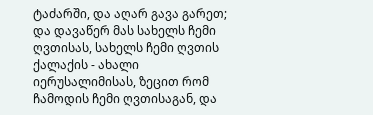ტაძარში, და აღარ გავა გარეთ; და დავაწერ მას სახელს ჩემი ღვთისას, სახელს ჩემი ღვთის ქალაქის - ახალი იერუსალიმისას, ზეცით რომ ჩამოდის ჩემი ღვთისაგან, და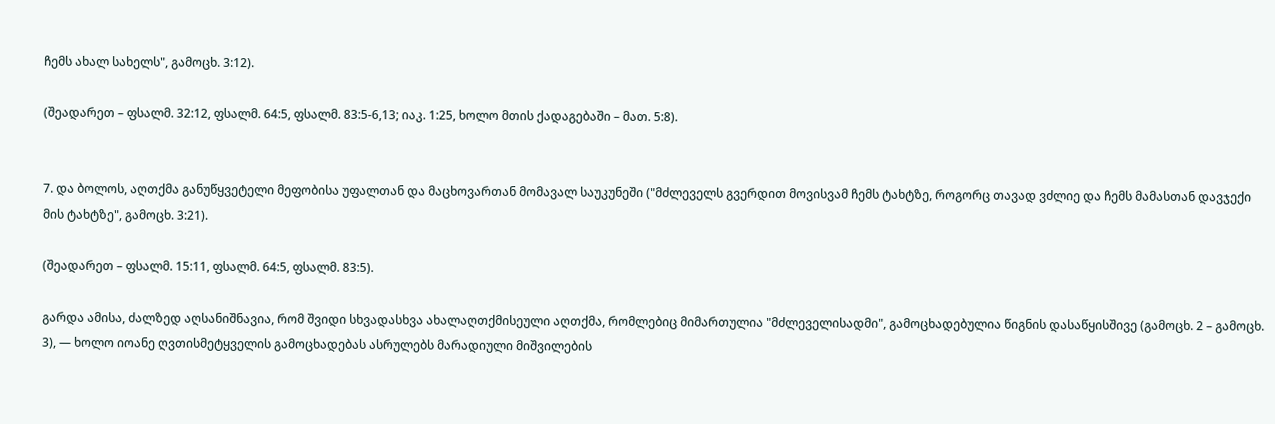ჩემს ახალ სახელს", გამოცხ. 3:12).

(შეადარეთ – ფსალმ. 32:12, ფსალმ. 64:5, ფსალმ. 83:5-6,13; იაკ. 1:25, ხოლო მთის ქადაგებაში – მათ. 5:8).


7. და ბოლოს, აღთქმა განუწყვეტელი მეფობისა უფალთან და მაცხოვართან მომავალ საუკუნეში ("მძლეველს გვერდით მოვისვამ ჩემს ტახტზე, როგორც თავად ვძლიე და ჩემს მამასთან დავჯექი მის ტახტზე", გამოცხ. 3:21).

(შეადარეთ – ფსალმ. 15:11, ფსალმ. 64:5, ფსალმ. 83:5).

გარდა ამისა, ძალზედ აღსანიშნავია, რომ შვიდი სხვადასხვა ახალაღთქმისეული აღთქმა, რომლებიც მიმართულია "მძლეველისადმი", გამოცხადებულია წიგნის დასაწყისშივე (გამოცხ. 2 – გამოცხ. 3), — ხოლო იოანე ღვთისმეტყველის გამოცხადებას ასრულებს მარადიული მიშვილების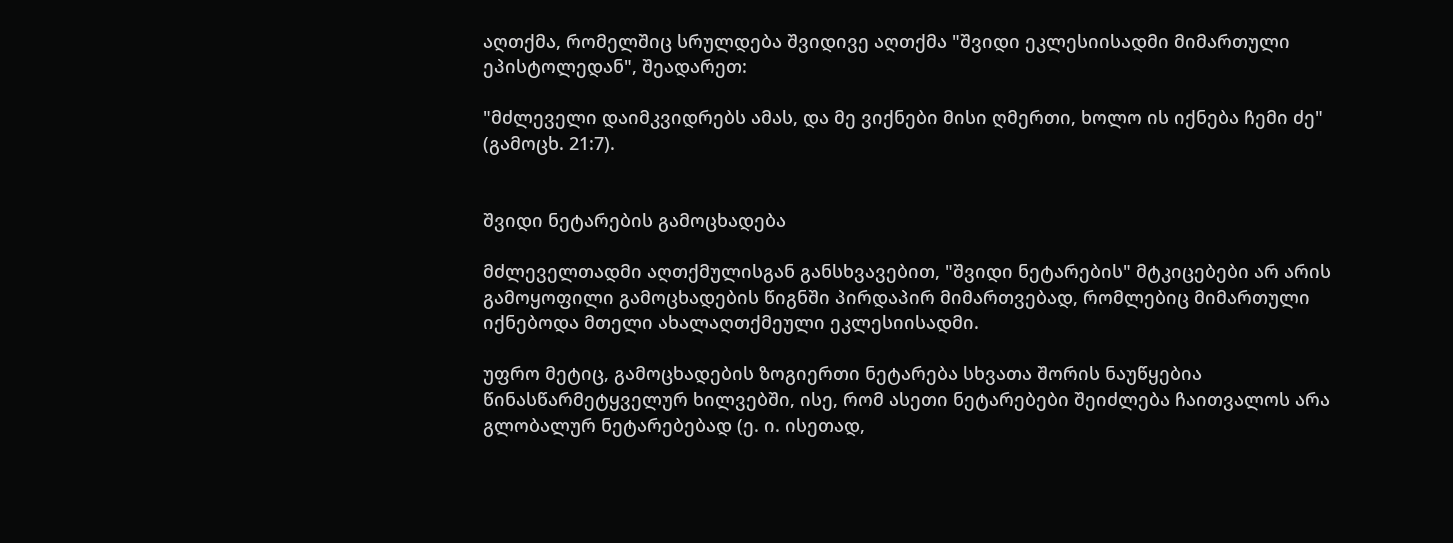აღთქმა, რომელშიც სრულდება შვიდივე აღთქმა "შვიდი ეკლესიისადმი მიმართული ეპისტოლედან", შეადარეთ:

"მძლეველი დაიმკვიდრებს ამას, და მე ვიქნები მისი ღმერთი, ხოლო ის იქნება ჩემი ძე" (გამოცხ. 21:7).


შვიდი ნეტარების გამოცხადება

მძლეველთადმი აღთქმულისგან განსხვავებით, "შვიდი ნეტარების" მტკიცებები არ არის გამოყოფილი გამოცხადების წიგნში პირდაპირ მიმართვებად, რომლებიც მიმართული იქნებოდა მთელი ახალაღთქმეული ეკლესიისადმი.

უფრო მეტიც, გამოცხადების ზოგიერთი ნეტარება სხვათა შორის ნაუწყებია წინასწარმეტყველურ ხილვებში, ისე, რომ ასეთი ნეტარებები შეიძლება ჩაითვალოს არა გლობალურ ნეტარებებად (ე. ი. ისეთად,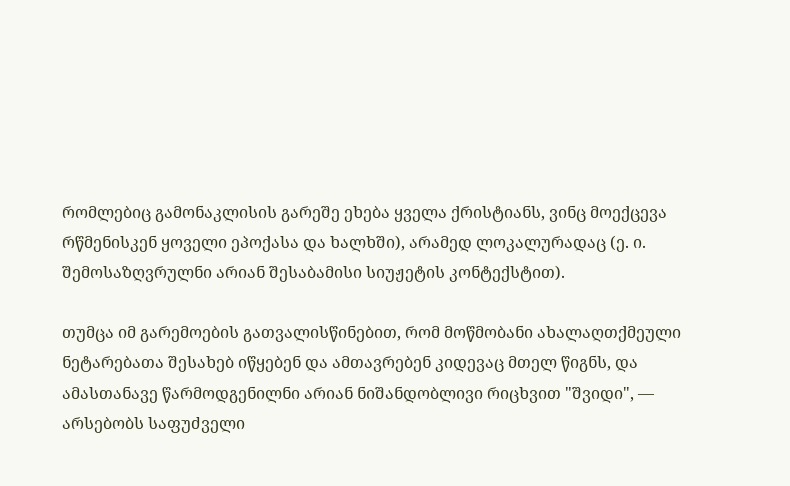რომლებიც გამონაკლისის გარეშე ეხება ყველა ქრისტიანს, ვინც მოექცევა რწმენისკენ ყოველი ეპოქასა და ხალხში), არამედ ლოკალურადაც (ე. ი. შემოსაზღვრულნი არიან შესაბამისი სიუჟეტის კონტექსტით).

თუმცა იმ გარემოების გათვალისწინებით, რომ მოწმობანი ახალაღთქმეული ნეტარებათა შესახებ იწყებენ და ამთავრებენ კიდევაც მთელ წიგნს, და ამასთანავე წარმოდგენილნი არიან ნიშანდობლივი რიცხვით "შვიდი", — არსებობს საფუძველი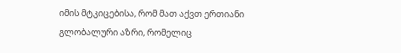იმის მტკიცებისა, რომ მათ აქვთ ერთიანი გლობალური აზრი, რომელიც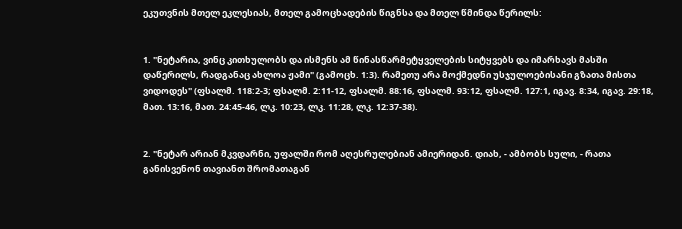ეკუთვნის მთელ ეკლესიას, მთელ გამოცხადების წიგნსა და მთელ წმინდა წერილს:


1. "ნეტარია, ვინც კითხულობს და ისმენს ამ წინასწარმეტყველების სიტყვებს და იმარხავს მასში დაწერილს, რადგანაც ახლოა ჟამი" (გამოცხ. 1:3). რამეთუ არა მოქმედნი უსჯულოებისანი გზათა მისთა ვიდოდეს" (ფსალმ. 118:2-3; ფსალმ. 2:11-12, ფსალმ. 88:16, ფსალმ. 93:12, ფსალმ. 127:1, იგავ. 8:34, იგავ. 29:18, მათ. 13:16, მათ. 24:45-46, ლკ. 10:23, ლკ. 11:28, ლკ. 12:37-38).


2. "ნეტარ არიან მკვდარნი, უფალში რომ აღესრულებიან ამიერიდან. დიახ, - ამბობს სული, - რათა განისვენონ თავიანთ შრომათაგან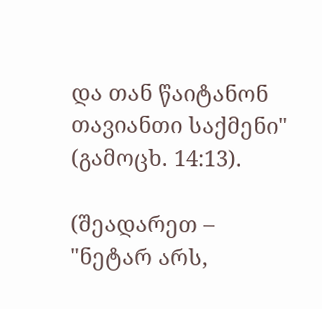და თან წაიტანონ თავიანთი საქმენი" (გამოცხ. 14:13).

(შეადარეთ – "ნეტარ არს,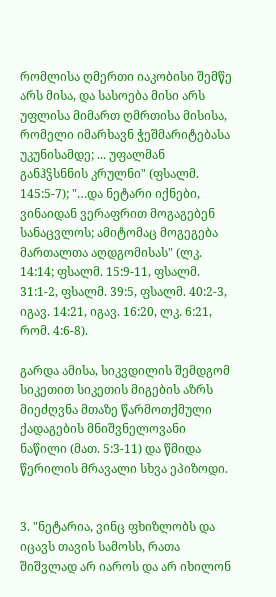რომლისა ღმერთი იაკობისი შემწე არს მისა, და სასოება მისი არს უფლისა მიმართ ღმრთისა მისისა,  რომელი იმარხავნ ჭეშმარიტებასა უკუნისამდე; ... უფალმან განჰჴსნნის კრულნი" (ფსალმ. 145:5-7); "…და ნეტარი იქნები, ვინაიდან ვერაფრით მოგაგებენ სანაცვლოს; ამიტომაც მოგეგება მართალთა აღდგომისას" (ლკ. 14:14; ფსალმ. 15:9-11, ფსალმ. 31:1-2, ფსალმ. 39:5, ფსალმ. 40:2-3, იგავ. 14:21, იგავ. 16:20, ლკ. 6:21, რომ. 4:6-8).

გარდა ამისა, სიკვდილის შემდგომ სიკეთით სიკეთის მიგების აზრს მიეძღვნა მთაზე წარმოთქმული ქადაგების მნიშვნელოვანი ნაწილი (მათ. 5:3-11) და წმიდა წერილის მრავალი სხვა ეპიზოდი.


3. "ნეტარია, ვინც ფხიზლობს და იცავს თავის სამოსს, რათა შიშვლად არ იაროს და არ იხილონ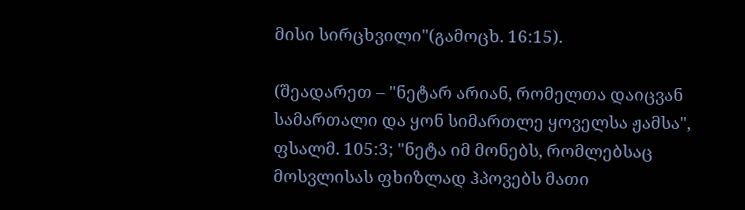მისი სირცხვილი"(გამოცხ. 16:15).

(შეადარეთ – "ნეტარ არიან, რომელთა დაიცვან სამართალი და ყონ სიმართლე ყოველსა ჟამსა", ფსალმ. 105:3; "ნეტა იმ მონებს, რომლებსაც მოსვლისას ფხიზლად ჰპოვებს მათი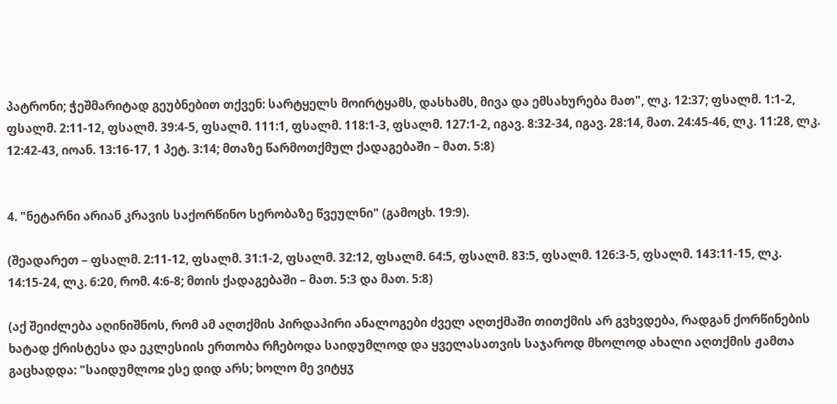პატრონი; ჭეშმარიტად გეუბნებით თქვენ: სარტყელს მოირტყამს, დასხამს, მივა და ემსახურება მათ", ლკ. 12:37; ფსალმ. 1:1-2, ფსალმ. 2:11-12, ფსალმ. 39:4-5, ფსალმ. 111:1, ფსალმ. 118:1-3, ფსალმ. 127:1-2, იგავ. 8:32-34, იგავ. 28:14, მათ. 24:45-46, ლკ. 11:28, ლკ. 12:42-43, იოან. 13:16-17, 1 პეტ. 3:14; მთაზე წარმოთქმულ ქადაგებაში – მათ. 5:8)


4. "ნეტარნი არიან კრავის საქორწინო სერობაზე წვეულნი" (გამოცხ. 19:9).

(შეადარეთ – ფსალმ. 2:11-12, ფსალმ. 31:1-2, ფსალმ. 32:12, ფსალმ. 64:5, ფსალმ. 83:5, ფსალმ. 126:3-5, ფსალმ. 143:11-15, ლკ. 14:15-24, ლკ. 6:20, რომ. 4:6-8; მთის ქადაგებაში – მათ. 5:3 და მათ. 5:8)

(აქ შეიძლება აღინიშნოს, რომ ამ აღთქმის პირდაპირი ანალოგები ძველ აღთქმაში თითქმის არ გვხვდება, რადგან ქორწინების ხატად ქრისტესა და ეკლესიის ერთობა რჩებოდა საიდუმლოდ და ყველასათვის საჯაროდ მხოლოდ ახალი აღთქმის ჟამთა გაცხადდა: "საიდუმლოჲ ესე დიდ არს; ხოლო მე ვიტყჳ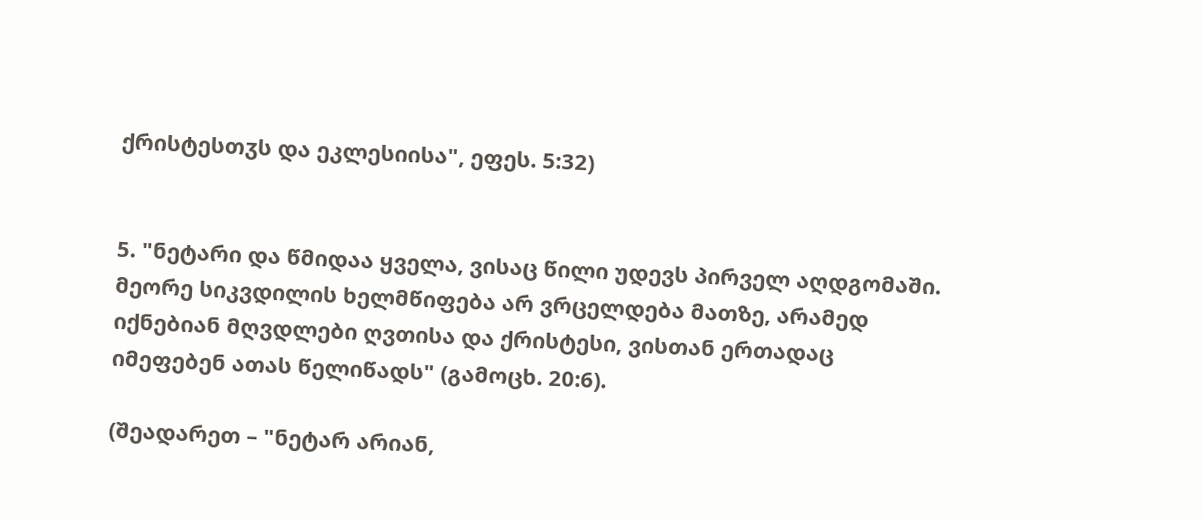ქრისტესთჳს და ეკლესიისა", ეფეს. 5:32)


5. "ნეტარი და წმიდაა ყველა, ვისაც წილი უდევს პირველ აღდგომაში. მეორე სიკვდილის ხელმწიფება არ ვრცელდება მათზე, არამედ იქნებიან მღვდლები ღვთისა და ქრისტესი, ვისთან ერთადაც იმეფებენ ათას წელიწადს" (გამოცხ. 20:6).

(შეადარეთ – "ნეტარ არიან,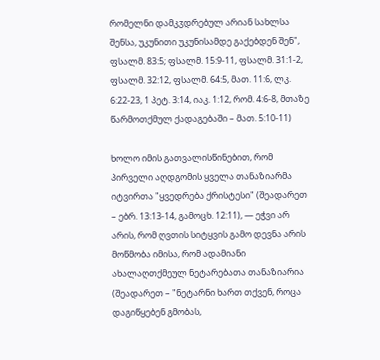რომელნი დამკჳდრებულ არიან სახლსა შენსა, უკუნითი უკუნისამდე გაქებდენ შენ", ფსალმ. 83:5; ფსალმ. 15:9-11, ფსალმ. 31:1-2, ფსალმ. 32:12, ფსალმ. 64:5, მათ. 11:6, ლკ. 6:22-23, 1 პეტ. 3:14, იაკ. 1:12, რომ. 4:6-8, მთაზე წარმოთქმულ ქადაგებაში – მათ. 5:10-11)

ხოლო იმის გათვალისწინებით, რომ პირველი აღდგომის ყველა თანაზიარმა იტვირთა "ყვედრება ქრისტესი" (შეადარეთ – ებრ. 13:13-14, გამოცხ. 12:11), — ეჭვი არ არის, რომ ღვთის სიტყვის გამო დევნა არის მოწმობა იმისა, რომ ადამიანი ახალაღთქმეულ ნეტარებათა თანაზიარია (შეადარეთ – "ნეტარნი ხართ თქვენ, როცა დაგიწყებენ გმობას,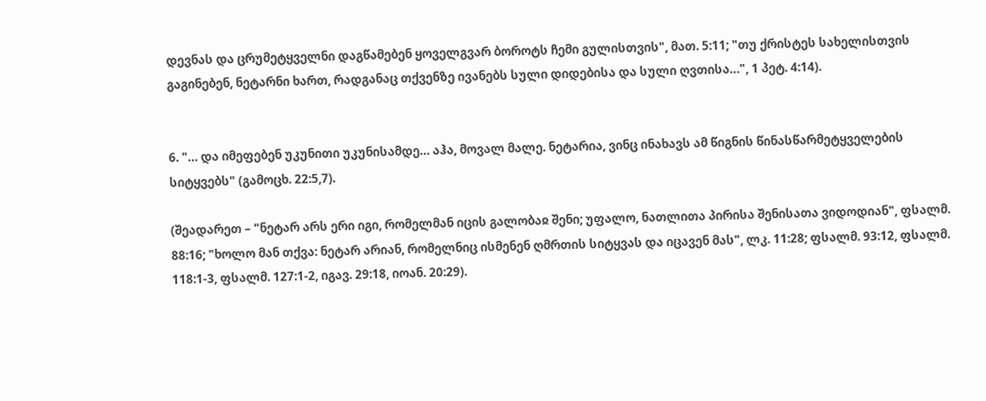დევნას და ცრუმეტყველნი დაგწამებენ ყოველგვარ ბოროტს ჩემი გულისთვის", მათ. 5:11; "თუ ქრისტეს სახელისთვის გაგინებენ, ნეტარნი ხართ, რადგანაც თქვენზე ივანებს სული დიდებისა და სული ღვთისა…", 1 პეტ. 4:14).


6. "… და იმეფებენ უკუნითი უკუნისამდე… აჰა, მოვალ მალე. ნეტარია, ვინც ინახავს ამ წიგნის წინასწარმეტყველების სიტყვებს" (გამოცხ. 22:5,7).

(შეადარეთ – "ნეტარ არს ერი იგი, რომელმან იცის გალობაჲ შენი; უფალო, ნათლითა პირისა შენისათა ვიდოდიან", ფსალმ. 88:16; "ხოლო მან თქვა: ნეტარ არიან, რომელნიც ისმენენ ღმრთის სიტყვას და იცავენ მას", ლკ. 11:28; ფსალმ. 93:12, ფსალმ. 118:1-3, ფსალმ. 127:1-2, იგავ. 29:18, იოან. 20:29).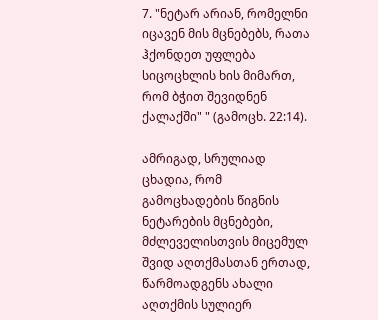7. "ნეტარ არიან, რომელნი იცავენ მის მცნებებს, რათა ჰქონდეთ უფლება სიცოცხლის ხის მიმართ, რომ ბჭით შევიდნენ ქალაქში" " (გამოცხ. 22:14).

ამრიგად, სრულიად ცხადია, რომ გამოცხადების წიგნის ნეტარების მცნებები, მძლეველისთვის მიცემულ შვიდ აღთქმასთან ერთად, წარმოადგენს ახალი აღთქმის სულიერ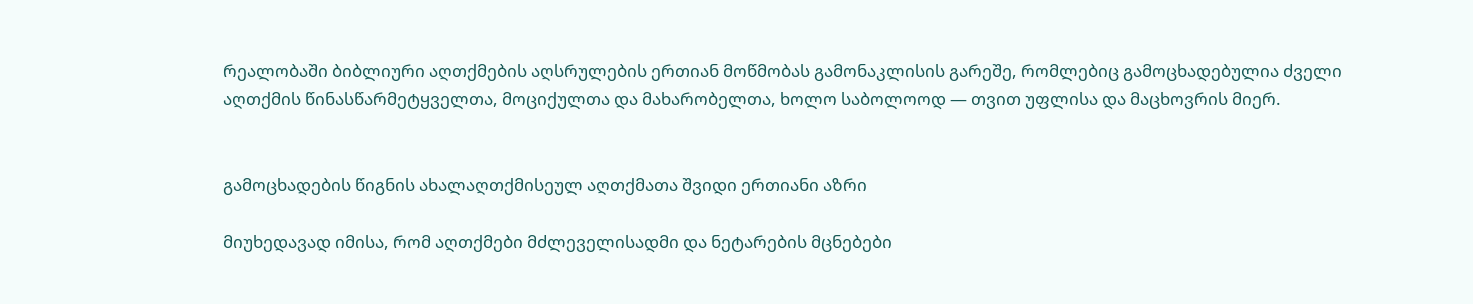რეალობაში ბიბლიური აღთქმების აღსრულების ერთიან მოწმობას გამონაკლისის გარეშე, რომლებიც გამოცხადებულია ძველი აღთქმის წინასწარმეტყველთა, მოციქულთა და მახარობელთა, ხოლო საბოლოოდ — თვით უფლისა და მაცხოვრის მიერ.


გამოცხადების წიგნის ახალაღთქმისეულ აღთქმათა შვიდი ერთიანი აზრი

მიუხედავად იმისა, რომ აღთქმები მძლეველისადმი და ნეტარების მცნებები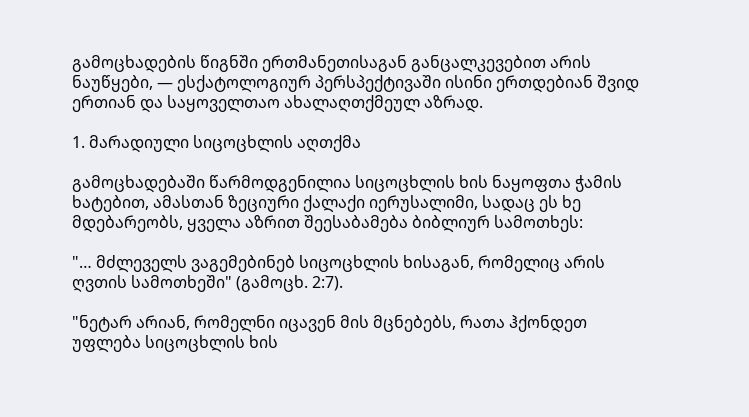გამოცხადების წიგნში ერთმანეთისაგან განცალკევებით არის ნაუწყები, — ესქატოლოგიურ პერსპექტივაში ისინი ერთდებიან შვიდ ერთიან და საყოველთაო ახალაღთქმეულ აზრად.

1. მარადიული სიცოცხლის აღთქმა

გამოცხადებაში წარმოდგენილია სიცოცხლის ხის ნაყოფთა ჭამის ხატებით, ამასთან ზეციური ქალაქი იერუსალიმი, სადაც ეს ხე მდებარეობს, ყველა აზრით შეესაბამება ბიბლიურ სამოთხეს:

"… მძლეველს ვაგემებინებ სიცოცხლის ხისაგან, რომელიც არის ღვთის სამოთხეში" (გამოცხ. 2:7).

"ნეტარ არიან, რომელნი იცავენ მის მცნებებს, რათა ჰქონდეთ უფლება სიცოცხლის ხის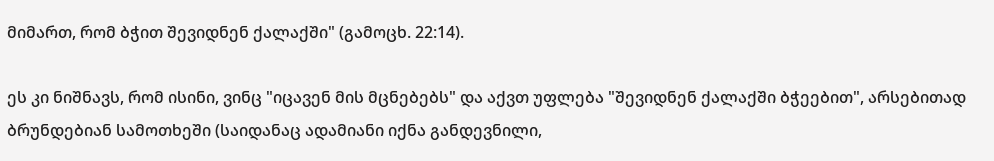მიმართ, რომ ბჭით შევიდნენ ქალაქში" (გამოცხ. 22:14).

ეს კი ნიშნავს, რომ ისინი, ვინც "იცავენ მის მცნებებს" და აქვთ უფლება "შევიდნენ ქალაქში ბჭეებით", არსებითად ბრუნდებიან სამოთხეში (საიდანაც ადამიანი იქნა განდევნილი,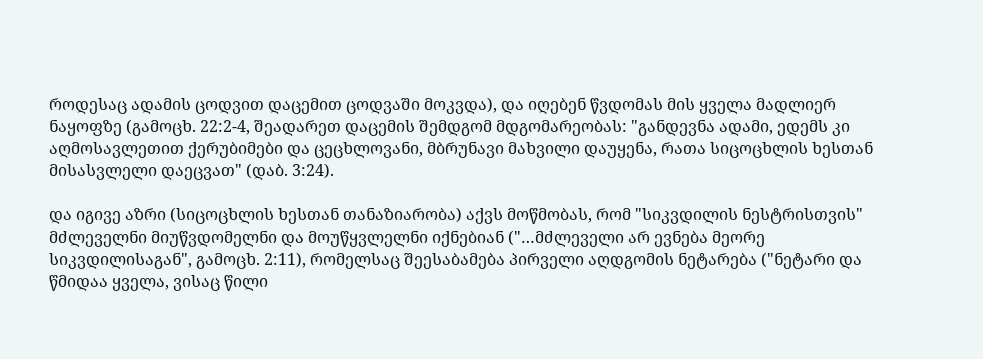როდესაც ადამის ცოდვით დაცემით ცოდვაში მოკვდა), და იღებენ წვდომას მის ყველა მადლიერ ნაყოფზე (გამოცხ. 22:2-4, შეადარეთ დაცემის შემდგომ მდგომარეობას: "განდევნა ადამი, ედემს კი აღმოსავლეთით ქერუბიმები და ცეცხლოვანი, მბრუნავი მახვილი დაუყენა, რათა სიცოცხლის ხესთან მისასვლელი დაეცვათ" (დაბ. 3:24).

და იგივე აზრი (სიცოცხლის ხესთან თანაზიარობა) აქვს მოწმობას, რომ "სიკვდილის ნესტრისთვის" მძლეველნი მიუწვდომელნი და მოუწყვლელნი იქნებიან ("…მძლეველი არ ევნება მეორე სიკვდილისაგან", გამოცხ. 2:11), რომელსაც შეესაბამება პირველი აღდგომის ნეტარება ("ნეტარი და წმიდაა ყველა, ვისაც წილი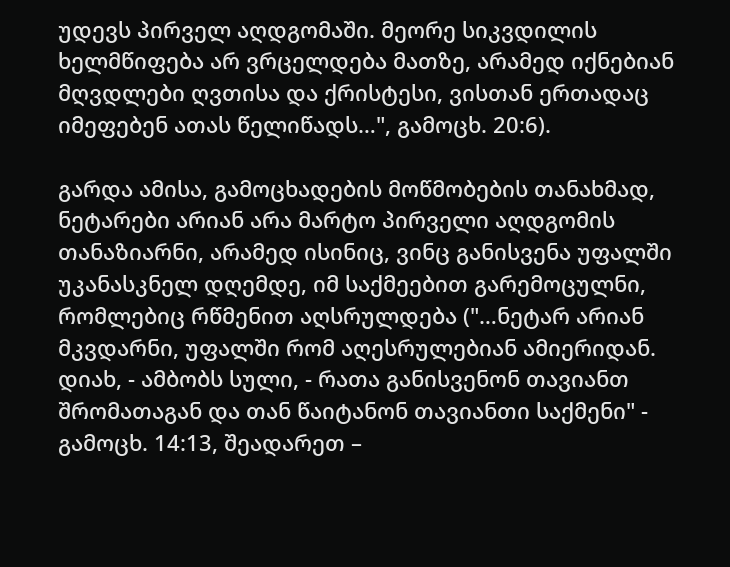უდევს პირველ აღდგომაში. მეორე სიკვდილის ხელმწიფება არ ვრცელდება მათზე, არამედ იქნებიან მღვდლები ღვთისა და ქრისტესი, ვისთან ერთადაც იმეფებენ ათას წელიწადს…", გამოცხ. 20:6).

გარდა ამისა, გამოცხადების მოწმობების თანახმად, ნეტარები არიან არა მარტო პირველი აღდგომის თანაზიარნი, არამედ ისინიც, ვინც განისვენა უფალში უკანასკნელ დღემდე, იმ საქმეებით გარემოცულნი, რომლებიც რწმენით აღსრულდება ("…ნეტარ არიან მკვდარნი, უფალში რომ აღესრულებიან ამიერიდან. დიახ, - ამბობს სული, - რათა განისვენონ თავიანთ შრომათაგან და თან წაიტანონ თავიანთი საქმენი" - გამოცხ. 14:13, შეადარეთ –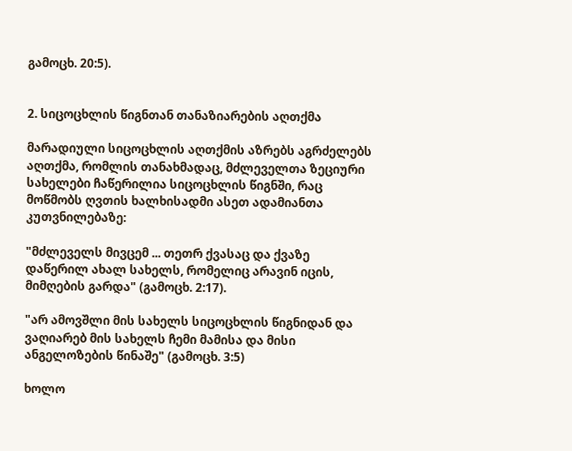გამოცხ. 20:5).


2. სიცოცხლის წიგნთან თანაზიარების აღთქმა

მარადიული სიცოცხლის აღთქმის აზრებს აგრძელებს აღთქმა, რომლის თანახმადაც, მძლეველთა ზეციური სახელები ჩაწერილია სიცოცხლის წიგნში, რაც მოწმობს ღვთის ხალხისადმი ასეთ ადამიანთა კუთვნილებაზე:

"მძლეველს მივცემ ... თეთრ ქვასაც და ქვაზე დაწერილ ახალ სახელს, რომელიც არავინ იცის, მიმღების გარდა" (გამოცხ. 2:17).

"არ ამოვშლი მის სახელს სიცოცხლის წიგნიდან და ვაღიარებ მის სახელს ჩემი მამისა და მისი ანგელოზების წინაშე" (გამოცხ. 3:5)

ხოლო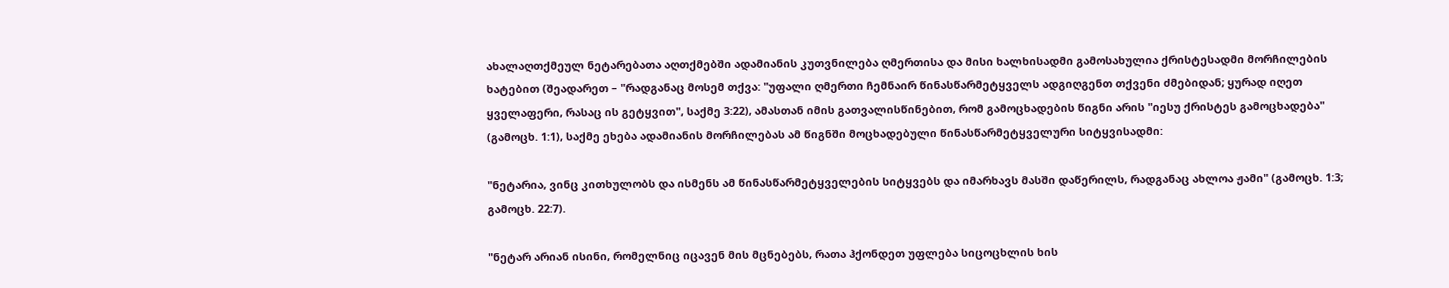ახალაღთქმეულ ნეტარებათა აღთქმებში ადამიანის კუთვნილება ღმერთისა და მისი ხალხისადმი გამოსახულია ქრისტესადმი მორჩილების ხატებით (შეადარეთ – "რადგანაც მოსემ თქვა: "უფალი ღმერთი ჩემნაირ წინასწარმეტყველს ადგიღგენთ თქვენი ძმებიდან; ყურად იღეთ ყველაფერი, რასაც ის გეტყვით", საქმე 3:22), ამასთან იმის გათვალისწინებით, რომ გამოცხადების წიგნი არის "იესუ ქრისტეს გამოცხადება" (გამოცხ. 1:1), საქმე ეხება ადამიანის მორჩილებას ამ წიგნში მოცხადებული წინასწარმეტყველური სიტყვისადმი:

"ნეტარია, ვინც კითხულობს და ისმენს ამ წინასწარმეტყველების სიტყვებს და იმარხავს მასში დაწერილს, რადგანაც ახლოა ჟამი" (გამოცხ. 1:3; გამოცხ. 22:7).

"ნეტარ არიან ისინი, რომელნიც იცავენ მის მცნებებს, რათა ჰქონდეთ უფლება სიცოცხლის ხის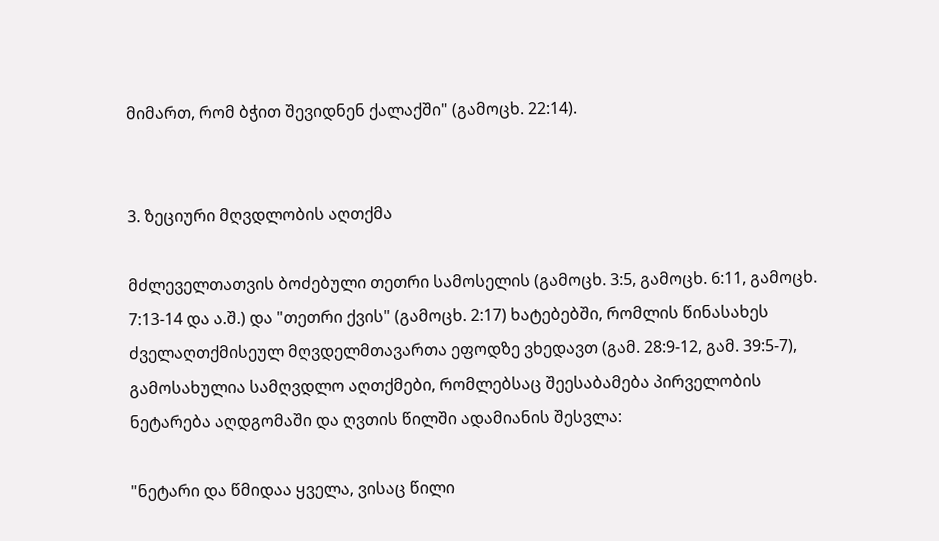მიმართ, რომ ბჭით შევიდნენ ქალაქში" (გამოცხ. 22:14).


3. ზეციური მღვდლობის აღთქმა

მძლეველთათვის ბოძებული თეთრი სამოსელის (გამოცხ. 3:5, გამოცხ. 6:11, გამოცხ. 7:13-14 და ა.შ.) და "თეთრი ქვის" (გამოცხ. 2:17) ხატებებში, რომლის წინასახეს ძველაღთქმისეულ მღვდელმთავართა ეფოდზე ვხედავთ (გამ. 28:9-12, გამ. 39:5-7), გამოსახულია სამღვდლო აღთქმები, რომლებსაც შეესაბამება პირველობის ნეტარება აღდგომაში და ღვთის წილში ადამიანის შესვლა:

"ნეტარი და წმიდაა ყველა, ვისაც წილი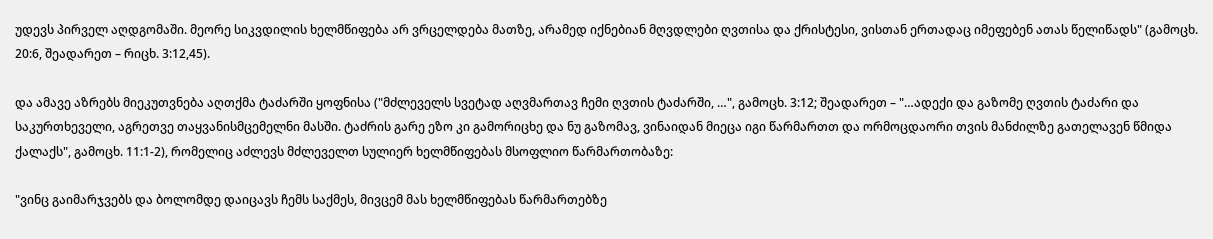უდევს პირველ აღდგომაში. მეორე სიკვდილის ხელმწიფება არ ვრცელდება მათზე, არამედ იქნებიან მღვდლები ღვთისა და ქრისტესი, ვისთან ერთადაც იმეფებენ ათას წელიწადს" (გამოცხ. 20:6, შეადარეთ – რიცხ. 3:12,45).

და ამავე აზრებს მიეკუთვნება აღთქმა ტაძარში ყოფნისა ("მძლეველს სვეტად აღვმართავ ჩემი ღვთის ტაძარში, …", გამოცხ. 3:12; შეადარეთ – "…ადექი და გაზომე ღვთის ტაძარი და საკურთხეველი, აგრეთვე თაყვანისმცემელნი მასში. ტაძრის გარე ეზო კი გამორიცხე და ნუ გაზომავ, ვინაიდან მიეცა იგი წარმართთ და ორმოცდაორი თვის მანძილზე გათელავენ წმიდა ქალაქს", გამოცხ. 11:1-2), რომელიც აძლევს მძლეველთ სულიერ ხელმწიფებას მსოფლიო წარმართობაზე:

"ვინც გაიმარჯვებს და ბოლომდე დაიცავს ჩემს საქმეს, მივცემ მას ხელმწიფებას წარმართებზე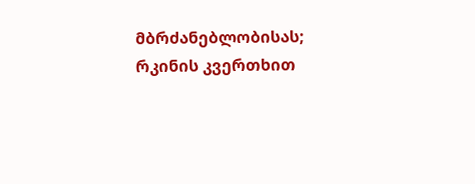მბრძანებლობისას;  რკინის კვერთხით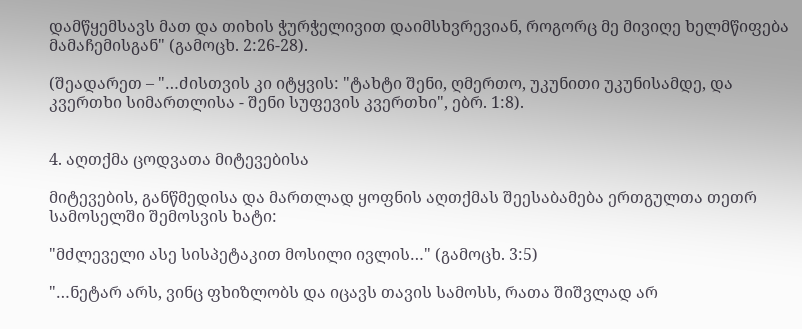დამწყემსავს მათ და თიხის ჭურჭელივით დაიმსხვრევიან, როგორც მე მივიღე ხელმწიფება მამაჩემისგან" (გამოცხ. 2:26-28).

(შეადარეთ – "…ძისთვის კი იტყვის: "ტახტი შენი, ღმერთო, უკუნითი უკუნისამდე, და კვერთხი სიმართლისა - შენი სუფევის კვერთხი", ებრ. 1:8).


4. აღთქმა ცოდვათა მიტევებისა

მიტევების, განწმედისა და მართლად ყოფნის აღთქმას შეესაბამება ერთგულთა თეთრ სამოსელში შემოსვის ხატი:

"მძლეველი ასე სისპეტაკით მოსილი ივლის…" (გამოცხ. 3:5)

"…ნეტარ არს, ვინც ფხიზლობს და იცავს თავის სამოსს, რათა შიშვლად არ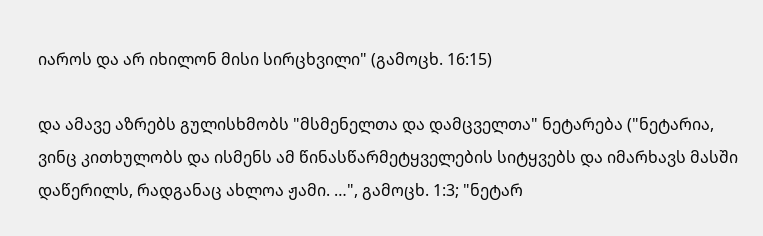იაროს და არ იხილონ მისი სირცხვილი" (გამოცხ. 16:15)

და ამავე აზრებს გულისხმობს "მსმენელთა და დამცველთა" ნეტარება ("ნეტარია, ვინც კითხულობს და ისმენს ამ წინასწარმეტყველების სიტყვებს და იმარხავს მასში დაწერილს, რადგანაც ახლოა ჟამი. …", გამოცხ. 1:3; "ნეტარ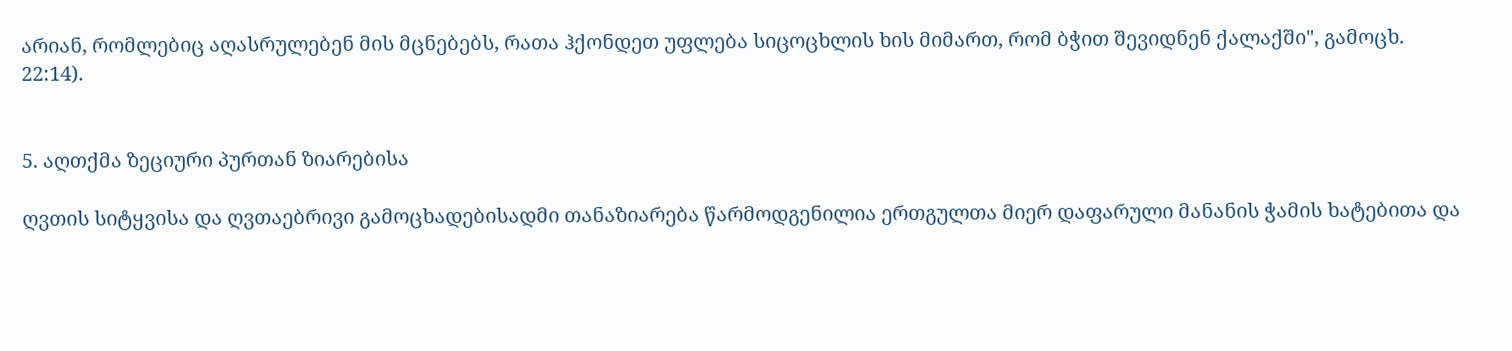არიან, რომლებიც აღასრულებენ მის მცნებებს, რათა ჰქონდეთ უფლება სიცოცხლის ხის მიმართ, რომ ბჭით შევიდნენ ქალაქში", გამოცხ. 22:14).


5. აღთქმა ზეციური პურთან ზიარებისა

ღვთის სიტყვისა და ღვთაებრივი გამოცხადებისადმი თანაზიარება წარმოდგენილია ერთგულთა მიერ დაფარული მანანის ჭამის ხატებითა და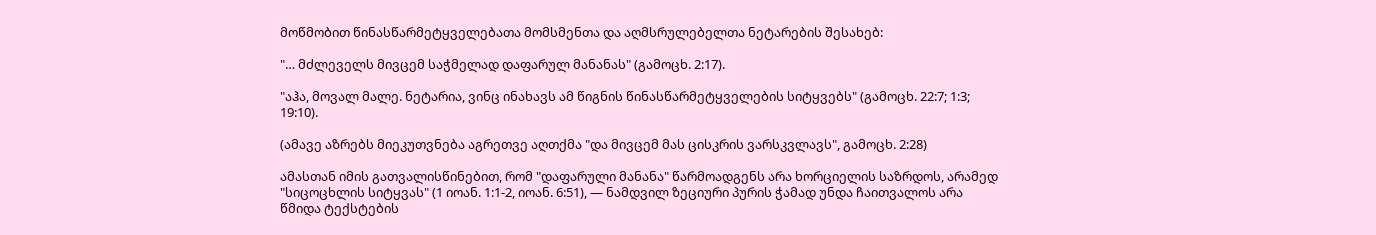მოწმობით წინასწარმეტყველებათა მომსმენთა და აღმსრულებელთა ნეტარების შესახებ:

"… მძლეველს მივცემ საჭმელად დაფარულ მანანას" (გამოცხ. 2:17).

"აჰა, მოვალ მალე. ნეტარია, ვინც ინახავს ამ წიგნის წინასწარმეტყველების სიტყვებს" (გამოცხ. 22:7; 1:3; 19:10).

(ამავე აზრებს მიეკუთვნება აგრეთვე აღთქმა "და მივცემ მას ცისკრის ვარსკვლავს", გამოცხ. 2:28)

ამასთან იმის გათვალისწინებით, რომ "დაფარული მანანა" წარმოადგენს არა ხორციელის საზრდოს, არამედ "სიცოცხლის სიტყვას" (1 იოან. 1:1-2, იოან. 6:51), — ნამდვილ ზეციური პურის ჭამად უნდა ჩაითვალოს არა წმიდა ტექსტების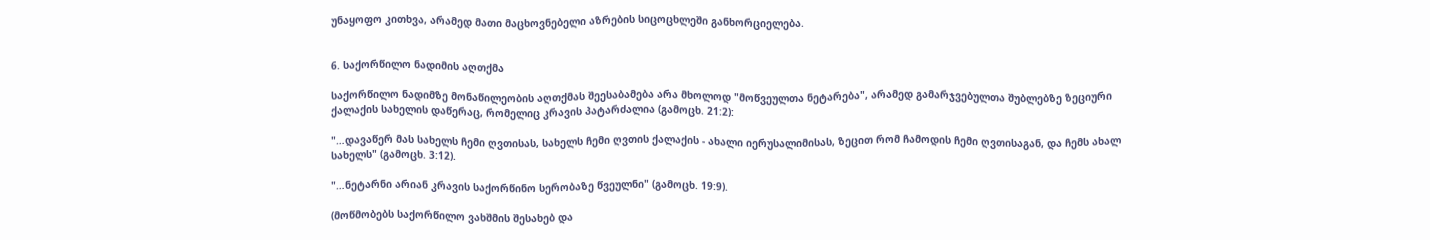უნაყოფო კითხვა, არამედ მათი მაცხოვნებელი აზრების სიცოცხლეში განხორციელება.


6. საქორწილო ნადიმის აღთქმა

საქორწილო ნადიმზე მონაწილეობის აღთქმას შეესაბამება არა მხოლოდ "მოწვეულთა ნეტარება", არამედ გამარჯვებულთა შუბლებზე ზეციური ქალაქის სახელის დაწერაც, რომელიც კრავის პატარძალია (გამოცხ. 21:2):

"…დავაწერ მას სახელს ჩემი ღვთისას, სახელს ჩემი ღვთის ქალაქის - ახალი იერუსალიმისას, ზეცით რომ ჩამოდის ჩემი ღვთისაგან, და ჩემს ახალ სახელს" (გამოცხ. 3:12).

"…ნეტარნი არიან კრავის საქორწინო სერობაზე წვეულნი" (გამოცხ. 19:9).

(მოწმობებს საქორწილო ვახშმის შესახებ და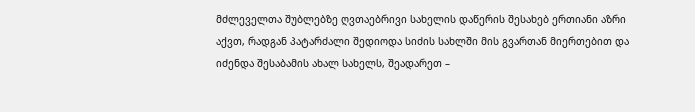მძლეველთა შუბლებზე ღვთაებრივი სახელის დაწერის შესახებ ერთიანი აზრი აქვთ, რადგან პატარძალი შედიოდა სიძის სახლში მის გვართან მიერთებით და იძენდა შესაბამის ახალ სახელს, შეადარეთ –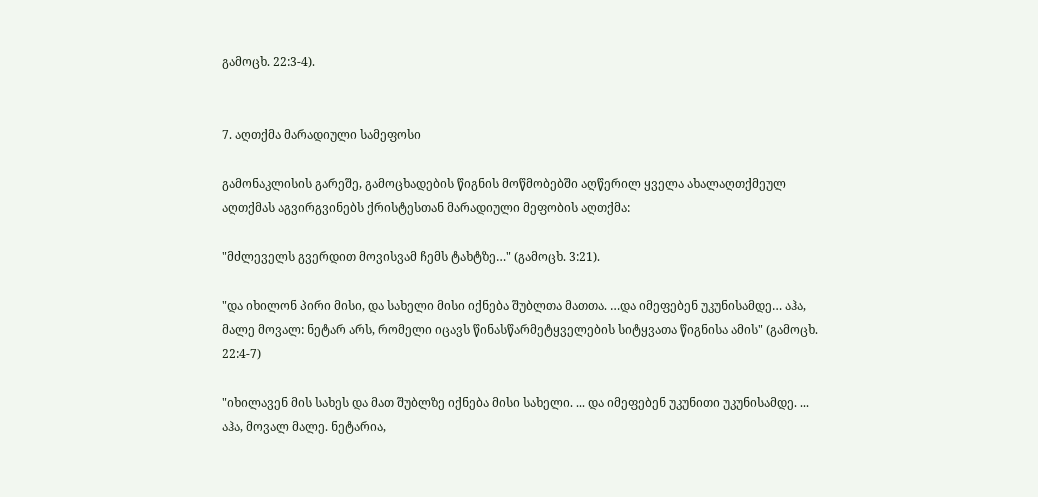გამოცხ. 22:3-4).


7. აღთქმა მარადიული სამეფოსი

გამონაკლისის გარეშე, გამოცხადების წიგნის მოწმობებში აღწერილ ყველა ახალაღთქმეულ აღთქმას აგვირგვინებს ქრისტესთან მარადიული მეფობის აღთქმა:

"მძლეველს გვერდით მოვისვამ ჩემს ტახტზე…" (გამოცხ. 3:21).

"და იხილონ პირი მისი, და სახელი მისი იქნება შუბლთა მათთა. …და იმეფებენ უკუნისამდე… აჰა, მალე მოვალ: ნეტარ არს, რომელი იცავს წინასწარმეტყველების სიტყვათა წიგნისა ამის" (გამოცხ. 22:4-7)

"იხილავენ მის სახეს და მათ შუბლზე იქნება მისი სახელი. ... და იმეფებენ უკუნითი უკუნისამდე. ... აჰა, მოვალ მალე. ნეტარია,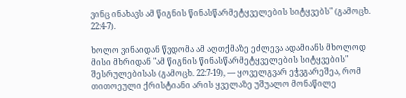ვინც ინახავს ამ წიგნის წინასწარმეტყველების სიტყვებს" (გამოცხ. 22:4-7).

ხოლო ვინაიდან წვდომა ამ აღთქმაზე ეძლევა ადამიანს მხოლოდ მისი მხრიდან "ამ წიგნის წინასწარმეტყველების სიტყვების" შესრულებისას (გამოცხ. 22:7-19), — ყოველგვარ ეჭვგარეშეა, რომ თითოეული ქრისტიანი არის ყველაზე უშუალო მონაწილე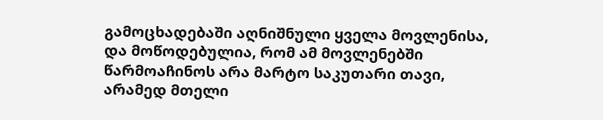გამოცხადებაში აღნიშნული ყველა მოვლენისა, და მოწოდებულია, რომ ამ მოვლენებში წარმოაჩინოს არა მარტო საკუთარი თავი, არამედ მთელი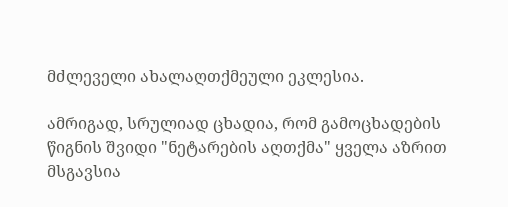მძლეველი ახალაღთქმეული ეკლესია.

ამრიგად, სრულიად ცხადია, რომ გამოცხადების წიგნის შვიდი "ნეტარების აღთქმა" ყველა აზრით მსგავსია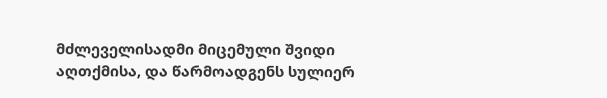მძლეველისადმი მიცემული შვიდი აღთქმისა, და წარმოადგენს სულიერ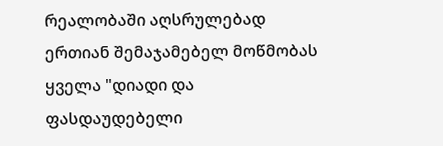რეალობაში აღსრულებად ერთიან შემაჯამებელ მოწმობას ყველა "დიადი და ფასდაუდებელი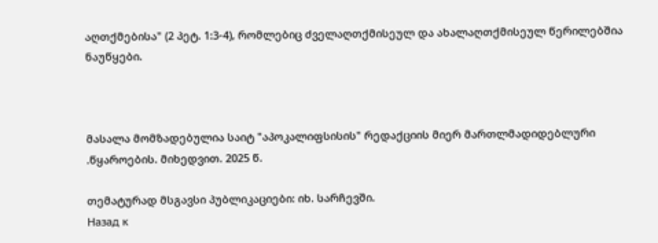აღთქმებისა" (2 პეტ. 1:3-4), რომლებიც ძველაღთქმისეულ და ახალაღთქმისეულ წერილებშია ნაუწყები.



მასალა მომზადებულია საიტ "აპოკალიფსისის" რედაქციის მიერ მართლმადიდებლური
.წყაროების. მიხედვით. 2025 წ.

თემატურად მსგავსი პუბლიკაციები: იხ. სარჩევში.
Назад к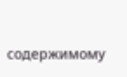содержимому